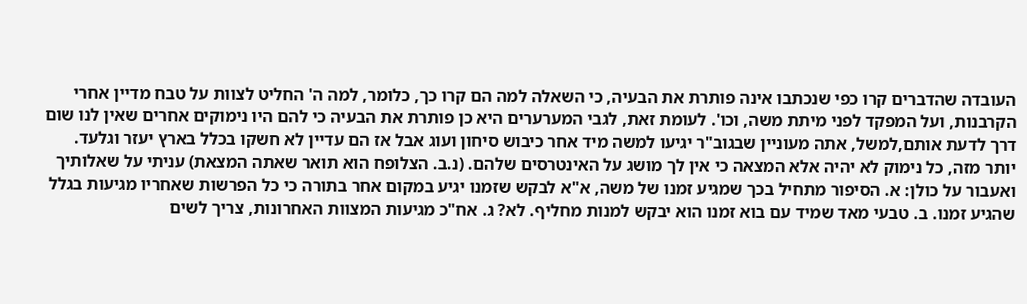העובדה שהדברים קרו כפי שנכתבו אינה פותרת את הבעיה, כי השאלה למה הם קרו כך, כלומר, למה ה' החליט לצוות על טבח מדיין אחרי הקרבנות, ועל המפקד לפני מיתת משה, וכו'. לעומת זאת, לגבי המערערים היא כן פותרת את הבעיה כי להם היו נימוקים אחרים שאין לנו שום דרך לדעת אותם,למשל, אתה מעוניין שבגוב"ר יגיעו למשה מיד אחר כיבוש סיחון ועוג אבל אז הם עדיין לא חשקו בכלל בארץ יעזר וגלעד. יותר מזה, כל נימוק לא יהיה אלא המצאה כי אין לך מושג על האינטרסים שלהם. (נ.ב. הצלופח הוא תואר שאתה המצאת) עניתי על שאלותיך ואעבור על כולן: א. הסיפור מתחיל בכך שמגיע זמנו של משה, א"א לבקש שזמנו יגיע במקום אחר בתורה כי כל הפרשות שאחריו מגיעות בגלל שהגיע זמנו. ב. טבעי מאד שמיד עם בוא זמנו הוא יבקש למנות מחליף. לא? ג. אח"כ מגיעות המצוות האחרונות, צריך לשים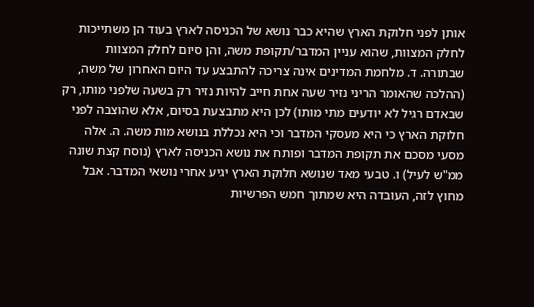אותן לפני חלוקת הארץ שהיא כבר נושא של הכניסה לארץ בעוד הן משתייכות לחלק המצוות, שהוא עניין המדבר/תקופת משה, והן סיום לחלק המצוות שבתורה. ד. מלחמת המדינים אינה צריכה להתבצע עד היום האחרון של משה, (ההלכה שהאומר הריני נזיר שעה אחת חייב להיות נזיר רק בשעה שלפני מותו, רק שבאדם רגיל לא יודעים מתי מותו) לכן היא מתבצעת בסיום, אלא שהוצבה לפני חלוקת הארץ כי היא מעסקי המדבר וכי היא נכללת בנושא מות משה. ה. אלה מסעי מסכם את תקופת המדבר ופותח את נושא הכניסה לארץ (נוסח קצת שונה ממ"ש לעיל) ו. טבעי מאד שנושא חלוקת הארץ יגיע אחרי נושאי המדבר. אבל מחוץ לזה, העובדה היא שמתוך חמש הפרשיות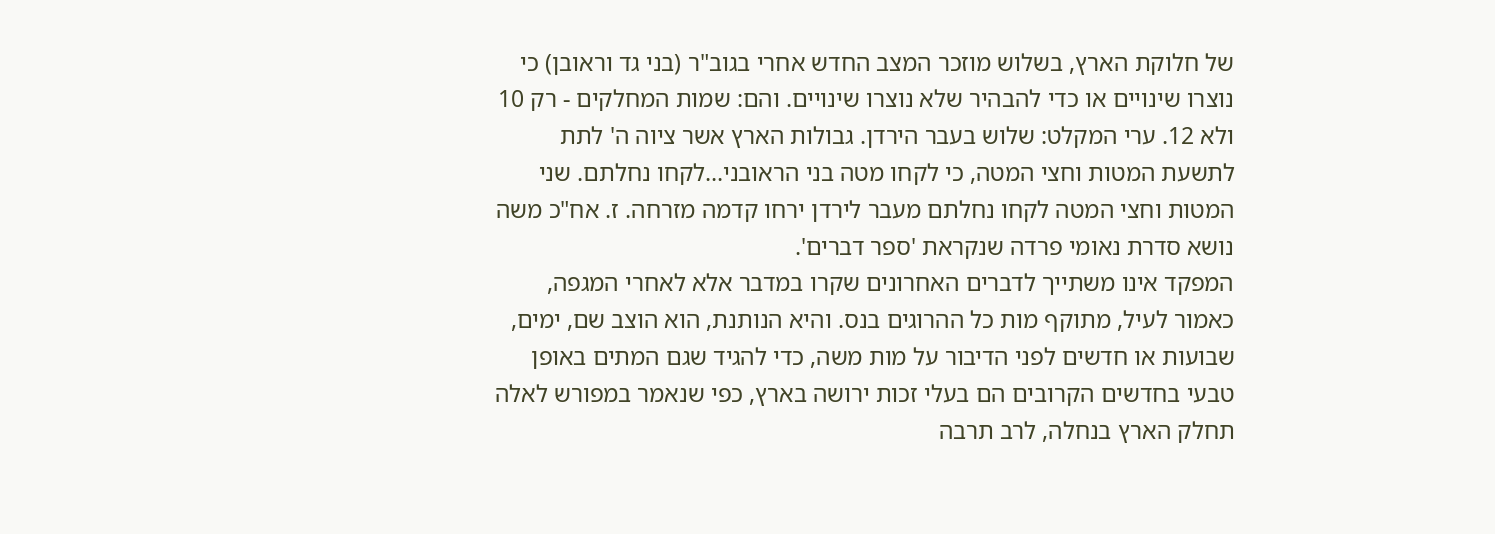של חלוקת הארץ, בשלוש מוזכר המצב החדש אחרי בגוב"ר (בני גד וראובן) כי נוצרו שינויים או כדי להבהיר שלא נוצרו שינויים. והם: שמות המחלקים - רק 10 ולא 12. ערי המקלט: שלוש בעבר הירדן. גבולות הארץ אשר ציוה ה' לתת לתשעת המטות וחצי המטה, כי לקחו מטה בני הראובני...לקחו נחלתם. שני המטות וחצי המטה לקחו נחלתם מעבר לירדן ירחו קדמה מזרחה. ז. אח"כ משה נושא סדרת נאומי פרדה שנקראת 'ספר דברים'.
המפקד אינו משתייך לדברים האחרונים שקרו במדבר אלא לאחרי המגפה, כאמור לעיל, מתוקף מות כל ההרוגים בנס. והיא הנותנת, הוא הוצב שם, ימים, שבועות או חדשים לפני הדיבור על מות משה, כדי להגיד שגם המתים באופן טבעי בחדשים הקרובים הם בעלי זכות ירושה בארץ, כפי שנאמר במפורש לאלה תחלק הארץ בנחלה, לרב תרבה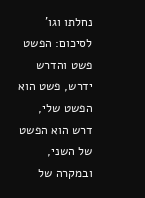נחלתו וגו'
לסיכום: הפשט פשט והדרש ידרש, פשט הוא הפשט שלי, דרש הוא הפשט של השני, ובמקרה של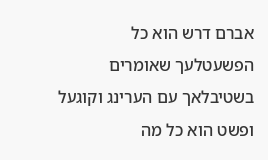אברם דרש הוא כל הפשעטלעך שאומרים בשטיבלאך עם הערינג וקוגעל ופשט הוא כל מה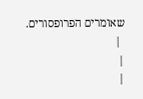שאומרים הפרופסורים.
 |
|
|